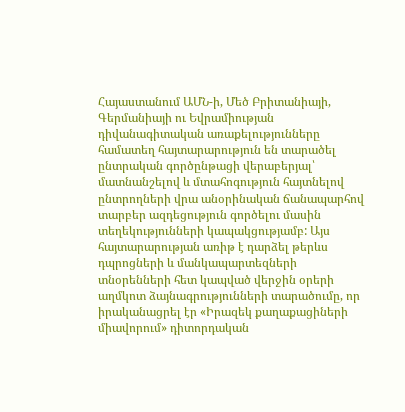Հայաստանում ԱՄՆ-ի, Մեծ Բրիտանիայի, Գերմանիայի ու Եվրամիության դիվանագիտական առաքելությունները համատեղ հայտարարություն են տարածել ընտրական գործընթացի վերաբերյալ՝ մատնանշելով և մտահոգություն հայտնելով ընտրողների վրա անօրինական ճանապարհով տարբեր ազդեցություն գործելու մասին տեղեկությունների կապակցությամբ: Այս հայտարարության առիթ է դարձել թերևս դպրոցների և մանկապարտեզների տնօրենների հետ կապված վերջին օրերի աղմկոտ ձայնագրությունների տարածումը, որ իրականացրել էր «Իրազեկ քաղաքացիների միավորում» դիտորդական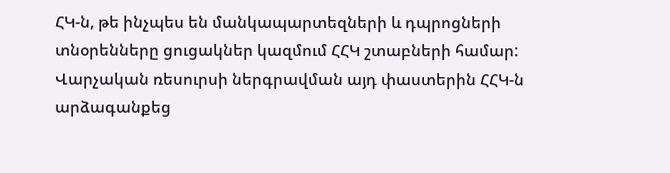ՀԿ-ն, թե ինչպես են մանկապարտեզների և դպրոցների տնօրենները ցուցակներ կազմում ՀՀԿ շտաբների համար:
Վարչական ռեսուրսի ներգրավման այդ փաստերին ՀՀԿ-ն արձագանքեց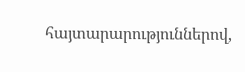հայտարարություններով,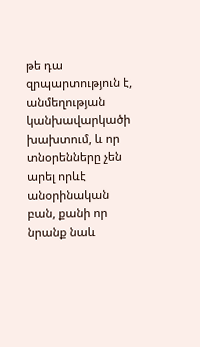թե դա զրպարտություն է, անմեղության կանխավարկածի խախտում, և որ տնօրենները չեն արել որևէ անօրինական բան, քանի որ նրանք նաև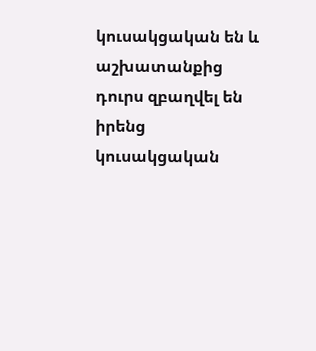կուսակցական են և աշխատանքից դուրս զբաղվել են իրենց կուսակցական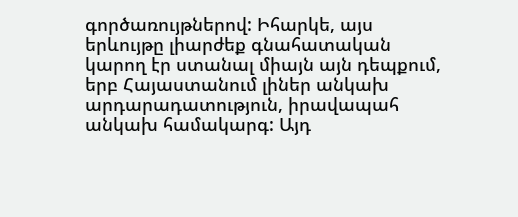գործառույթներով: Իհարկե, այս երևույթը լիարժեք գնահատական կարող էր ստանալ միայն այն դեպքում, երբ Հայաստանում լիներ անկախ արդարադատություն, իրավապահ անկախ համակարգ: Այդ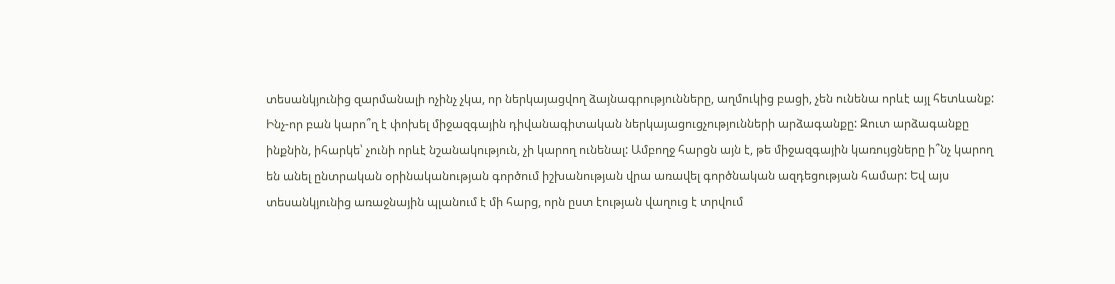տեսանկյունից զարմանալի ոչինչ չկա, որ ներկայացվող ձայնագրությունները, աղմուկից բացի, չեն ունենա որևէ այլ հետևանք:
Ինչ-որ բան կարո՞ղ է փոխել միջազգային դիվանագիտական ներկայացուցչությունների արձագանքը: Զուտ արձագանքը ինքնին, իհարկե՝ չունի որևէ նշանակություն, չի կարող ունենալ: Ամբողջ հարցն այն է, թե միջազգային կառույցները ի՞նչ կարող են անել ընտրական օրինականության գործում իշխանության վրա առավել գործնական ազդեցության համար: Եվ այս տեսանկյունից առաջնային պլանում է մի հարց, որն ըստ էության վաղուց է տրվում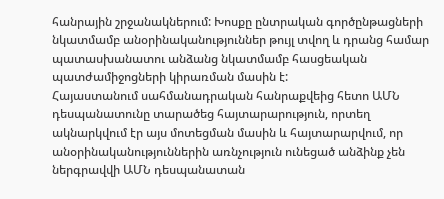հանրային շրջանակներում: Խոսքը ընտրական գործընթացների նկատմամբ անօրինականություններ թույլ տվող և դրանց համար պատասխանատու անձանց նկատմամբ հասցեական պատժամիջոցների կիրառման մասին է:
Հայաստանում սահմանադրական հանրաքվեից հետո ԱՄՆ դեսպանատունը տարածեց հայտարարություն, որտեղ ակնարկվում էր այս մոտեցման մասին և հայտարարվում, որ անօրինականություններին առնչություն ունեցած անձինք չեն ներգրավվի ԱՄՆ դեսպանատան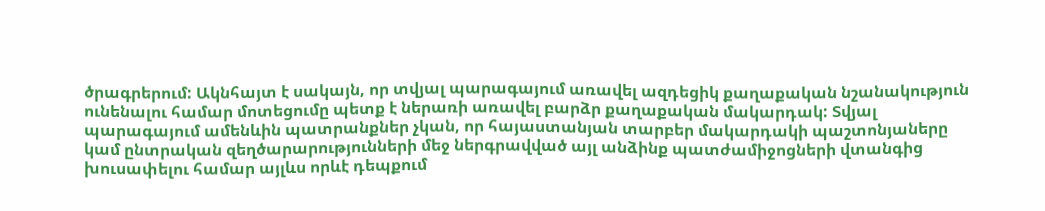ծրագրերում: Ակնհայտ է սակայն, որ տվյալ պարագայում առավել ազդեցիկ քաղաքական նշանակություն ունենալու համար մոտեցումը պետք է ներառի առավել բարձր քաղաքական մակարդակ: Տվյալ պարագայում ամենևին պատրանքներ չկան, որ հայաստանյան տարբեր մակարդակի պաշտոնյաները կամ ընտրական զեղծարարությունների մեջ ներգրավված այլ անձինք պատժամիջոցների վտանգից խուսափելու համար այլևս որևէ դեպքում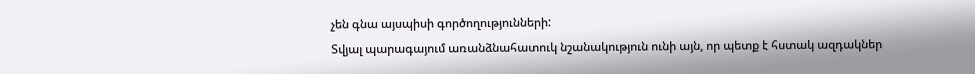չեն գնա այսպիսի գործողությունների:
Տվյալ պարագայում առանձնահատուկ նշանակություն ունի այն, որ պետք է հստակ ազդակներ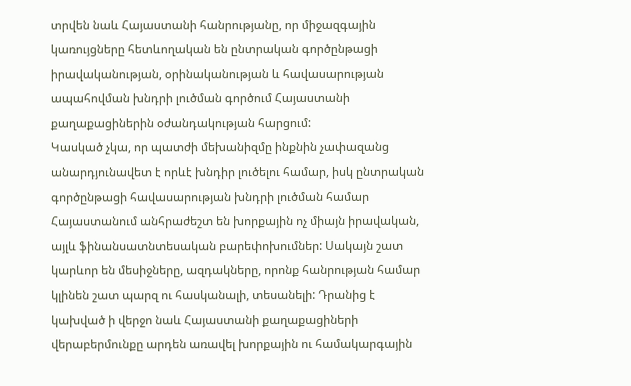տրվեն նաև Հայաստանի հանրությանը, որ միջազգային կառույցները հետևողական են ընտրական գործընթացի իրավականության, օրինականության և հավասարության ապահովման խնդրի լուծման գործում Հայաստանի քաղաքացիներին օժանդակության հարցում:
Կասկած չկա, որ պատժի մեխանիզմը ինքնին չափազանց անարդյունավետ է որևէ խնդիր լուծելու համար, իսկ ընտրական գործընթացի հավասարության խնդրի լուծման համար Հայաստանում անհրաժեշտ են խորքային ոչ միայն իրավական, այլև ֆինանսատնտեսական բարեփոխումներ: Սակայն շատ կարևոր են մեսիջները, ազդակները, որոնք հանրության համար կլինեն շատ պարզ ու հասկանալի, տեսանելի: Դրանից է կախված ի վերջո նաև Հայաստանի քաղաքացիների վերաբերմունքը արդեն առավել խորքային ու համակարգային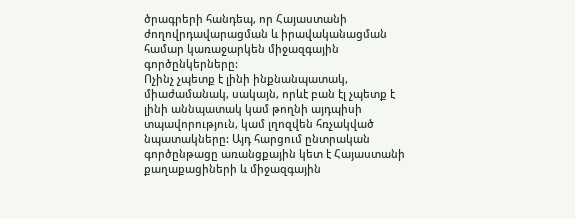ծրագրերի հանդեպ, որ Հայաստանի ժողովրդավարացման և իրավականացման համար կառաջարկեն միջազգային գործընկերները:
Ոչինչ չպետք է լինի ինքնանպատակ, միաժամանակ, սակայն, որևէ բան էլ չպետք է լինի աննպատակ կամ թողնի այդպիսի տպավորություն, կամ լղոզվեն հռչակված նպատակները: Այդ հարցում ընտրական գործընթացը առանցքային կետ է Հայաստանի քաղաքացիների և միջազգային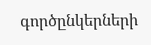գործընկերների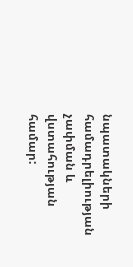նպատակների համադրելիության չափման և վստահության համար: